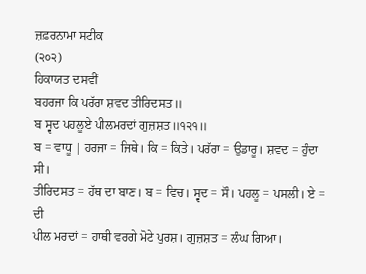ਜ਼ਫ਼ਰਨਾਮਾ ਸਟੀਕ
(੨੦੨)
ਹਿਕਾਯਤ ਦਸਵੀਂ
ਬਹਰਜਾ ਕਿ ਪਰੱਰਾ ਸ਼ਵਦ ਤੀਰਿਦਸਤ॥
ਬ ਸ੍ਵਦ ਪਹਲੂਏ ਪੀਲਮਰਦਾਂ ਗੁਜ਼ਸ਼ਤ॥੧੨੧॥
ਬ = ਵਾਧੂ | ਹਰਜਾ = ਜਿਥੇ। ਕਿ = ਕਿਤੇ। ਪਰੱਰਾ = ਉਡਾਰੂ। ਸ਼ਵਦ = ਹੁੰਦਾ ਸੀ।
ਤੀਰਿਦਸਤ = ਹੱਥ ਦਾ ਬਾਣ। ਬ = ਵਿਚ। ਸ੍ਵਦ = ਸੌ। ਪਹਲੂ = ਪਸਲੀ। ਏ = ਦੀ
ਪੀਲ ਮਰਦਾਂ = ਹਾਥੀ ਵਰਗੇ ਮੋਟੇ ਪੁਰਸ਼। ਗੁਜ਼ਸ਼ਤ = ਲੰਘ ਗਿਆ।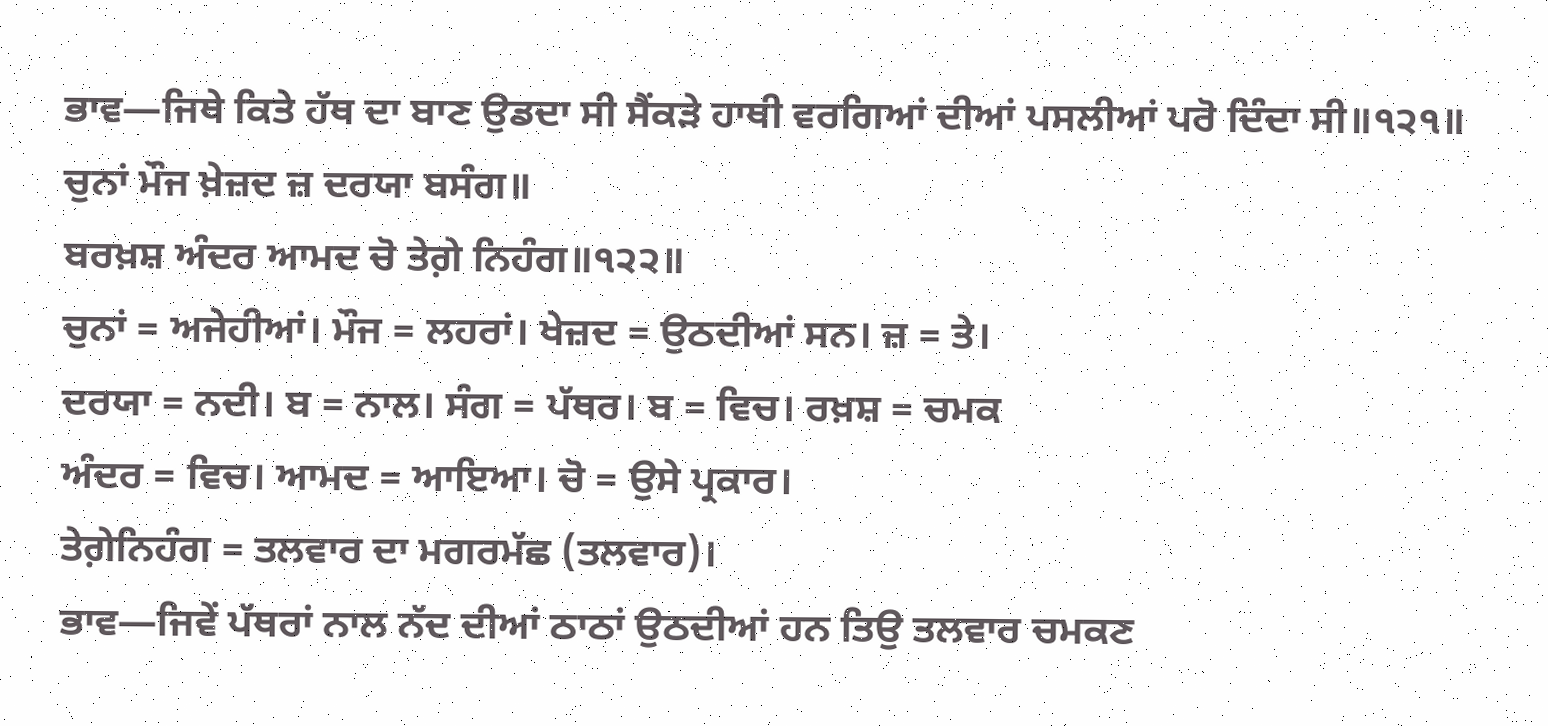ਭਾਵ—ਜਿਥੇ ਕਿਤੇ ਹੱਥ ਦਾ ਬਾਣ ਉਡਦਾ ਸੀ ਸੈਂਕੜੇ ਹਾਥੀ ਵਰਗਿਆਂ ਦੀਆਂ ਪਸਲੀਆਂ ਪਰੋ ਦਿੰਦਾ ਸੀ॥੧੨੧॥
ਚੁਨਾਂ ਮੌਜ ਖ਼ੇਜ਼ਦ ਜ਼ ਦਰਯਾ ਬਸੰਗ॥
ਬਰਖ਼ਸ਼ ਅੰਦਰ ਆਮਦ ਚੋ ਤੇਗ਼ੇ ਨਿਹੰਗ॥੧੨੨॥
ਚੁਨਾਂ = ਅਜੇਹੀਆਂ। ਮੌਜ = ਲਹਰਾਂ। ਖੇਜ਼ਦ = ਉਠਦੀਆਂ ਸਨ। ਜ਼ = ਤੇ।
ਦਰਯਾ = ਨਦੀ। ਬ = ਨਾਲ। ਸੰਗ = ਪੱਥਰ। ਬ = ਵਿਚ। ਰਖ਼ਸ਼ = ਚਮਕ
ਅੰਦਰ = ਵਿਚ। ਆਮਦ = ਆਇਆ। ਚੋ = ਉਸੇ ਪ੍ਰਕਾਰ।
ਤੇਗ਼ੇਨਿਹੰਗ = ਤਲਵਾਰ ਦਾ ਮਗਰਮੱਛ (ਤਲਵਾਰ)।
ਭਾਵ—ਜਿਵੇਂ ਪੱਥਰਾਂ ਨਾਲ ਨੱਦ ਦੀਆਂ ਠਾਠਾਂ ਉਠਦੀਆਂ ਹਨ ਤਿਉ ਤਲਵਾਰ ਚਮਕਣ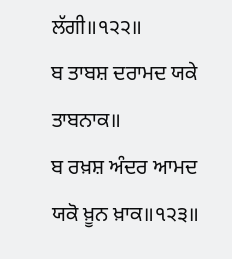ਲੱਗੀ॥੧੨੨॥
ਬ ਤਾਬਸ਼ ਦਰਾਮਦ ਯਕੇ ਤਾਬਨਾਕ॥
ਬ ਰਖ਼ਸ਼ ਅੰਦਰ ਆਮਦ ਯਕੋ ਖ਼ੂਨ ਖ਼ਾਕ॥੧੨੩॥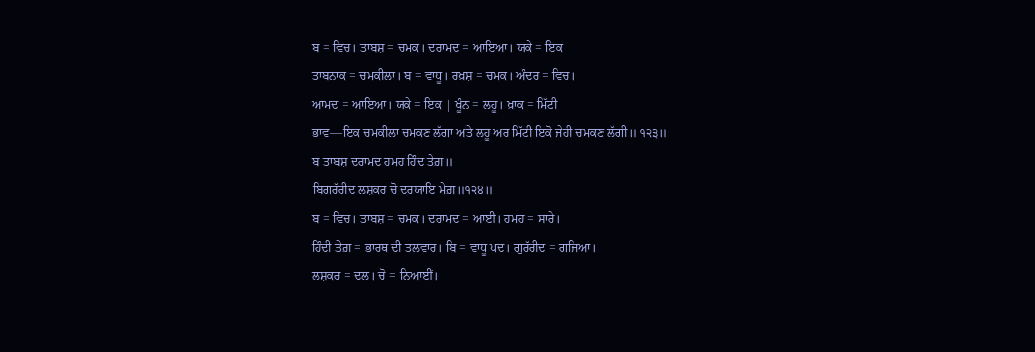ਬ = ਵਿਚ। ਤਾਬਸ਼ = ਚਮਕ। ਦਰਾਮਦ = ਆਇਆ। ਯਕੇ = ਇਕ
ਤਾਬਨਾਕ = ਚਮਕੀਲਾ। ਬ = ਵਾਧੂ। ਰਖ਼ਸ਼ = ਚਮਕ। ਅੰਦਰ = ਵਿਚ।
ਆਮਦ = ਆਇਆ। ਯਕੇ = ਇਕ | ਖੂੰਨ = ਲਹੂ। ਖ਼ਾਕ = ਮਿੱਟੀ
ਭਾਵ—ਇਕ ਚਮਕੀਲਾ ਚਮਕਣ ਲੱਗਾ ਅਤੇ ਲਹੂ ਅਰ ਮਿੱਟੀ ਇਕੋ ਜੇਹੀ ਚਮਕਣ ਲੱਗੀ॥ ੧੨੩॥
ਬ ਤਾਬਸ਼ ਦਰਾਮਦ ਹਮਹ ਹਿੰਦ ਤੇਗ਼॥
ਬਿਗਰੱਰੀਦ ਲਸ਼ਕਰ ਚੋ ਦਰਯਾਇ ਮੇਗ਼॥੧੨੪॥
ਬ = ਵਿਚ। ਤਾਬਸ਼ = ਚਮਕ। ਦਰਾਮਦ = ਆਈ। ਹਮਹ = ਸਾਰੇ।
ਹਿੰਦੀ ਤੇਗ਼ = ਭਾਰਥ ਦੀ ਤਲਵਾਰ। ਬਿ = ਵਾਧੂ ਪਦ। ਗੁਰੱਰੀਦ = ਗਜਿਆ।
ਲਸ਼ਕਰ = ਦਲ। ਚੋ = ਨਿਆਈਂ।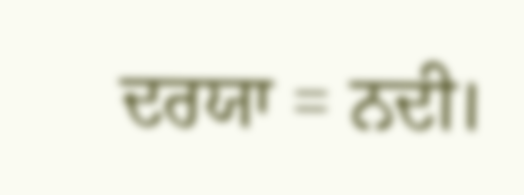ਦਰਯਾ = ਨਦੀ।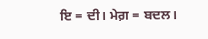ਇ = ਦੀ। ਮੇਗ਼ = ਬਦਲ।